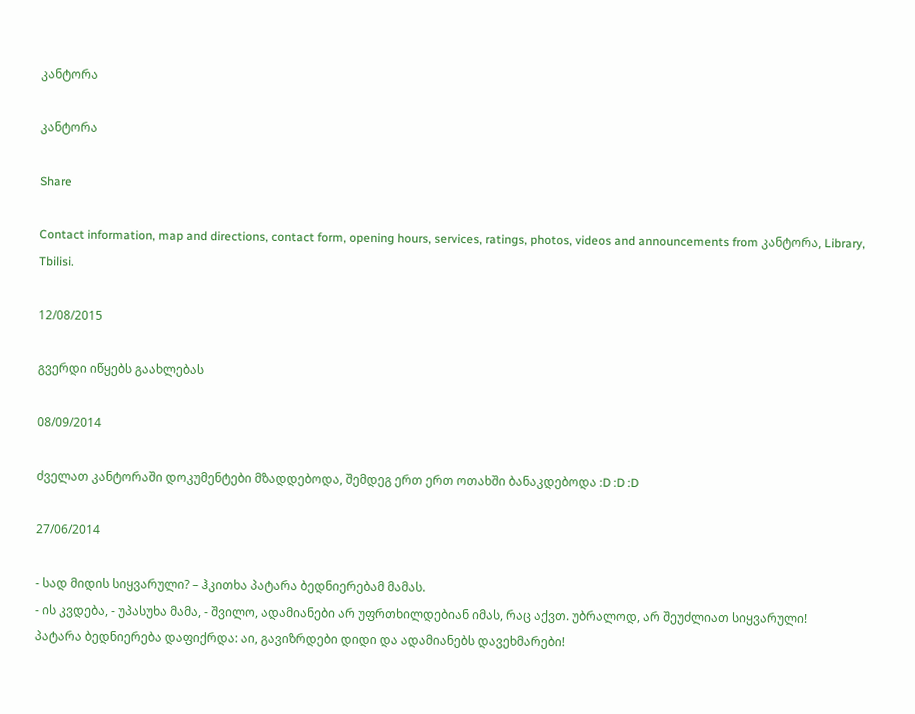კანტორა

კანტორა

Share

Contact information, map and directions, contact form, opening hours, services, ratings, photos, videos and announcements from კანტორა, Library, Tbilisi.

12/08/2015

გვერდი იწყებს გაახლებას

08/09/2014

ძველათ კანტორაში დოკუმენტები მზადდებოდა, შემდეგ ერთ ერთ ოთახში ბანაკდებოდა :D :D :D

27/06/2014

- სად მიდის სიყვარული? – ჰკითხა პატარა ბედნიერებამ მამას.
- ის კვდება, - უპასუხა მამა, - შვილო, ადამიანები არ უფრთხილდებიან იმას, რაც აქვთ. უბრალოდ, არ შეუძლიათ სიყვარული!
პატარა ბედნიერება დაფიქრდა: აი, გავიზრდები დიდი და ადამიანებს დავეხმარები!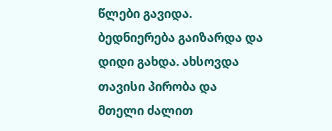წლები გავიდა. ბედნიერება გაიზარდა და დიდი გახდა. ახსოვდა თავისი პირობა და მთელი ძალით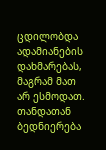ცდილობდა ადამიანების დახმარებას, მაგრამ მათ არ ესმოდათ. თანდათან ბედნიერება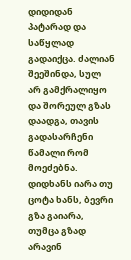დიდიდან პატარად და საწყლად გადაიქცა. ძალიან შეეშინდა, სულ არ გამქრალიყო და შორეულ გზას დაადგა, თავის გადასარჩენი წამალი რომ მოეძებნა.
დიდხანს იარა თუ ცოტა ხანს, ბევრი გზა გაიარა, თუმცა გზად არავინ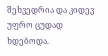შეხვედრია და კიდევ უფრო ცუდად ხდებოდა.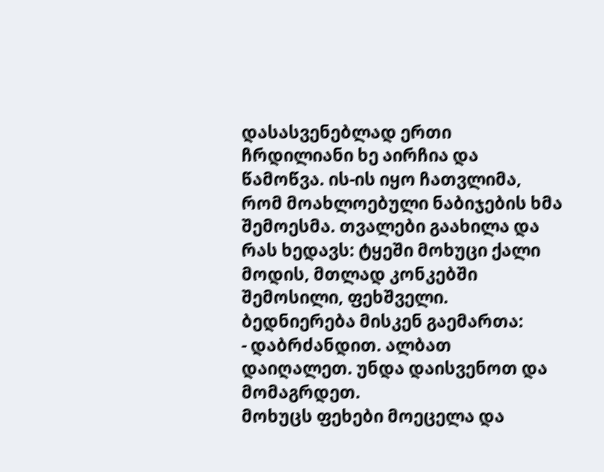დასასვენებლად ერთი ჩრდილიანი ხე აირჩია და წამოწვა. ის-ის იყო ჩათვლიმა, რომ მოახლოებული ნაბიჯების ხმა შემოესმა. თვალები გაახილა და რას ხედავს: ტყეში მოხუცი ქალი მოდის, მთლად კონკებში შემოსილი, ფეხშველი. ბედნიერება მისკენ გაემართა:
- დაბრძანდით. ალბათ დაიღალეთ. უნდა დაისვენოთ და მომაგრდეთ.
მოხუცს ფეხები მოეცელა და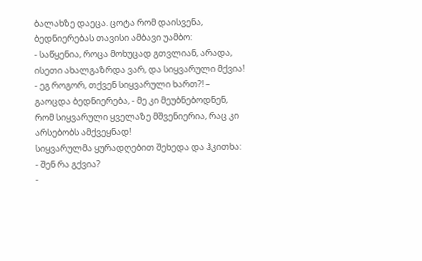ბალახზე დაეცა. ცოტა რომ დაისვენა, ბედნიერებას თავისი ამბავი უამბო:
- საწყენია, როცა მოხუცად გთვლიან, არადა, ისეთი ახალგაზრდა ვარ, და სიყვარული მქვია!
- ეგ როგორ, თქვენ სიყვარული ხართ?! – გაოცდა ბედნიერება, - მე კი მეუბნებოდნენ, რომ სიყვარული ყველაზე მშვენიერია, რაც კი არსებობს ამქვეყნად!
სიყვარულმა ყურადღებით შეხედა და ჰკითხა:
- შენ რა გქვია?
-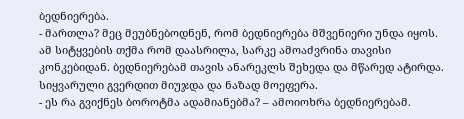ბედნიერება.
- მართლა? მეც მეუბნებოდნენ, რომ ბედნიერება მშვენიერი უნდა იყოს.
ამ სიტყვების თქმა რომ დაასრილა, სარკე ამოაძვრინა თავისი კონკებიდან. ბედნიერებამ თავის ანარეკლს შეხედა და მწარედ ატირდა. სიყვარული გვერდით მიუჯდა და ნაზად მოეფერა.
- ეს რა გვიქნეს ბოროტმა ადამიანებმა? – ამოიოხრა ბედნიერებამ.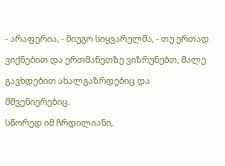- არაფერია, - მიუგო სიყვარულმა, - თუ ერთად ვიქნებით და ერთმანეთზე ვიზრუნებთ, მალე გავხდებით ახალგაზრდებიც და მშვენიერებიც.
სწორედ იმ ჩრდილიანი,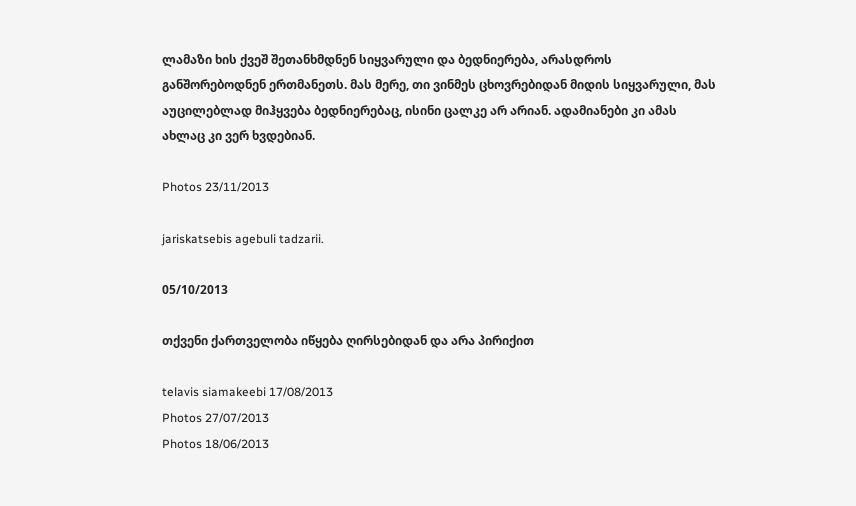ლამაზი ხის ქვეშ შეთანხმდნენ სიყვარული და ბედნიერება, არასდროს განშორებოდნენ ერთმანეთს. მას მერე, თი ვინმეს ცხოვრებიდან მიდის სიყვარული, მას აუცილებლად მიჰყვება ბედნიერებაც, ისინი ცალკე არ არიან. ადამიანები კი ამას ახლაც კი ვერ ხვდებიან.

Photos 23/11/2013

jariskatsebis agebuli tadzarii.

05/10/2013

თქვენი ქართველობა იწყება ღირსებიდან და არა პირიქით

telavis siamakeebi 17/08/2013
Photos 27/07/2013
Photos 18/06/2013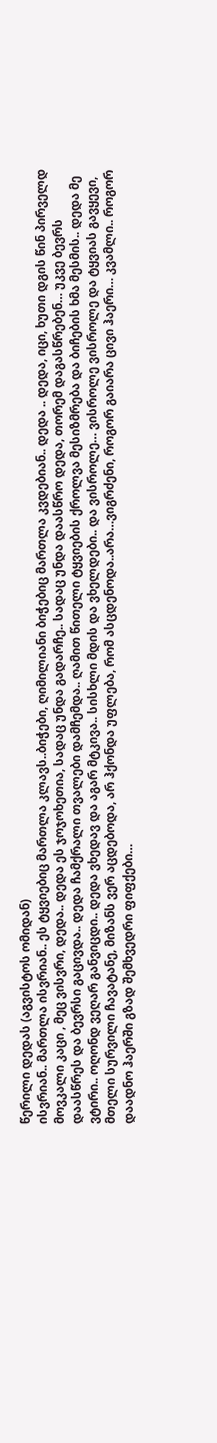წერილი დედას (აგვისტოს ომიდან)
ისვრიან.. მართლა ისვრიან.. ეს ტყვიებიც მართლა კლავს..ბიჭები, ღიმილიანი ბიჭებიც მართლა კვდებიან.. დედა .. დედა, იცი, ხუთი დგის წინ პირველდ მოვკალი კაცი , მეც ვისვრი, დედა.. დედა ეს ჯოჯოხეთია, სადაც უნდა გადარჩე.. სადაც უნდა დაასწრო დედა, თორემ დაგასწრებენ… უკვე ბევრს დაასწრეს და ბევრსი გაცივდა.. დედა ჩამქრალი თვალები დამჩემდა.. ღამით წითელი ტყვიების ქროლვა მესიზმრება და ბიჩების ხმა მესმის.. დედა მე ვტირი.. ოღონდ ვეღარ განვიცდი.. დედა ვხედავ და აგარ მტკივა.. სისხლი მდის და ვხელდები.. და ვისროლე… ვისროლე ვისროლე და ტყვიას გავყევი, მთელი სურვილი ჩავატანე, მიზანს ვერ აცდებოდა, არ ჰქონდა უფლება, რომ ასცდენოდა..არა…ვიგრძენი, როგორ გაიარა ცივი ჰაერი… კვამლი.. როგორ დაადნო ჰაერში გზად შემხვედრი ფიფქები…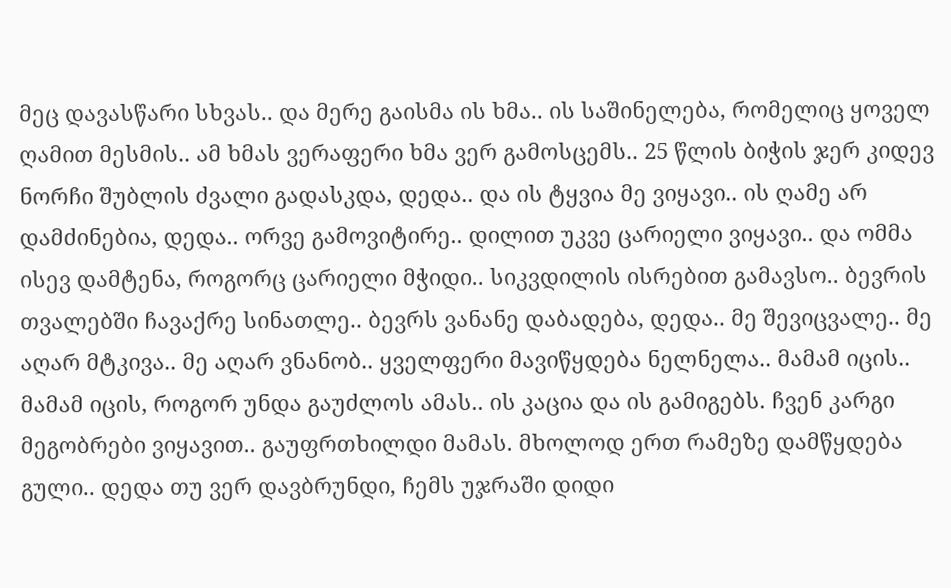მეც დავასწარი სხვას.. და მერე გაისმა ის ხმა.. ის საშინელება, რომელიც ყოველ ღამით მესმის.. ამ ხმას ვერაფერი ხმა ვერ გამოსცემს.. 25 წლის ბიჭის ჯერ კიდევ ნორჩი შუბლის ძვალი გადასკდა, დედა.. და ის ტყვია მე ვიყავი.. ის ღამე არ დამძინებია, დედა.. ორვე გამოვიტირე.. დილით უკვე ცარიელი ვიყავი.. და ომმა ისევ დამტენა, როგორც ცარიელი მჭიდი.. სიკვდილის ისრებით გამავსო.. ბევრის თვალებში ჩავაქრე სინათლე.. ბევრს ვანანე დაბადება, დედა.. მე შევიცვალე.. მე აღარ მტკივა.. მე აღარ ვნანობ.. ყველფერი მავიწყდება ნელნელა.. მამამ იცის.. მამამ იცის, როგორ უნდა გაუძლოს ამას.. ის კაცია და ის გამიგებს. ჩვენ კარგი მეგობრები ვიყავით.. გაუფრთხილდი მამას. მხოლოდ ერთ რამეზე დამწყდება გული.. დედა თუ ვერ დავბრუნდი, ჩემს უჯრაში დიდი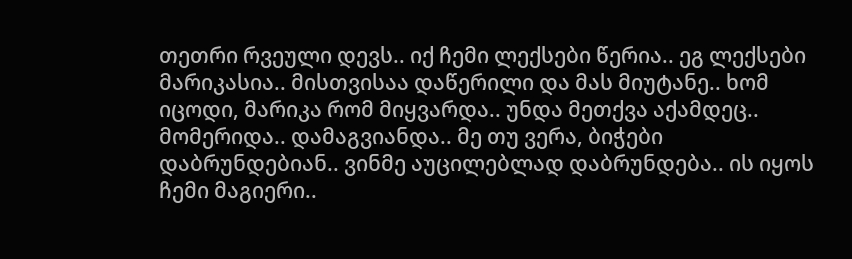თეთრი რვეული დევს.. იქ ჩემი ლექსები წერია.. ეგ ლექსები მარიკასია.. მისთვისაა დაწერილი და მას მიუტანე.. ხომ იცოდი, მარიკა რომ მიყვარდა.. უნდა მეთქვა აქამდეც.. მომერიდა.. დამაგვიანდა.. მე თუ ვერა, ბიჭები დაბრუნდებიან.. ვინმე აუცილებლად დაბრუნდება.. ის იყოს ჩემი მაგიერი..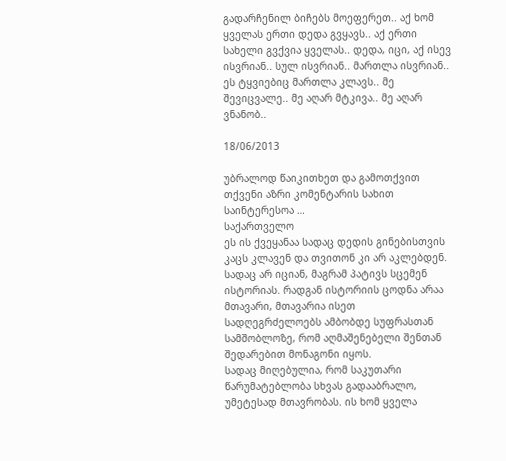გადარჩენილ ბიჩებს მოეფერეთ.. აქ ხომ ყველას ერთი დედა გვყავს.. აქ ერთი სახელი გვქვია ყველას.. დედა, იცი, აქ ისევ ისვრიან.. სულ ისვრიან.. მართლა ისვრიან.. ეს ტყვიებიც მართლა კლავს.. მე შევიცვალე.. მე აღარ მტკივა.. მე აღარ ვნანობ..

18/06/2013

უბრალოდ წაიკითხეთ და გამოთქვით თქვენი აზრი კომენტარის სახით საინტერესოა …
საქართველო
ეს ის ქვეყანაა სადაც დედის გინებისთვის კაცს კლავენ და თვითონ კი არ აკლებდენ.
სადაც არ იციან, მაგრამ პატივს სცემენ ისტორიას. რადგან ისტორიის ცოდნა არაა მთავარი, მთავარია ისეთ სადღეგრძელოებს ამბობდე სუფრასთან სამშობლოზე, რომ აღმაშენებელი შენთან შედარებით მონაგონი იყოს.
სადაც მიღებულია, რომ საკუთარი წარუმატებლობა სხვას გადააბრალო, უმეტესად მთავრობას. ის ხომ ყველა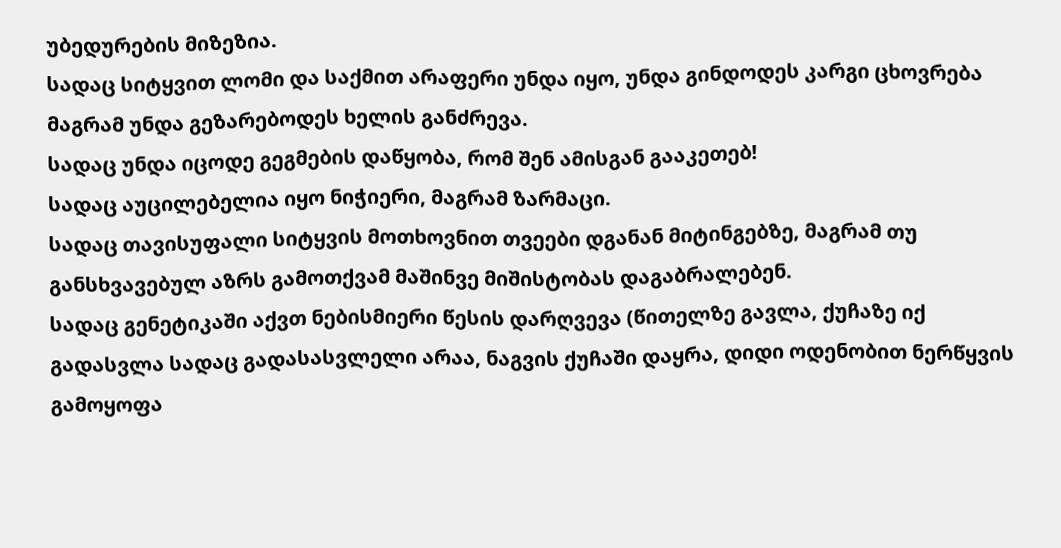უბედურების მიზეზია.
სადაც სიტყვით ლომი და საქმით არაფერი უნდა იყო, უნდა გინდოდეს კარგი ცხოვრება მაგრამ უნდა გეზარებოდეს ხელის განძრევა.
სადაც უნდა იცოდე გეგმების დაწყობა, რომ შენ ამისგან გააკეთებ!
სადაც აუცილებელია იყო ნიჭიერი, მაგრამ ზარმაცი.
სადაც თავისუფალი სიტყვის მოთხოვნით თვეები დგანან მიტინგებზე, მაგრამ თუ განსხვავებულ აზრს გამოთქვამ მაშინვე მიშისტობას დაგაბრალებენ.
სადაც გენეტიკაში აქვთ ნებისმიერი წესის დარღვევა (წითელზე გავლა, ქუჩაზე იქ გადასვლა სადაც გადასასვლელი არაა, ნაგვის ქუჩაში დაყრა, დიდი ოდენობით ნერწყვის გამოყოფა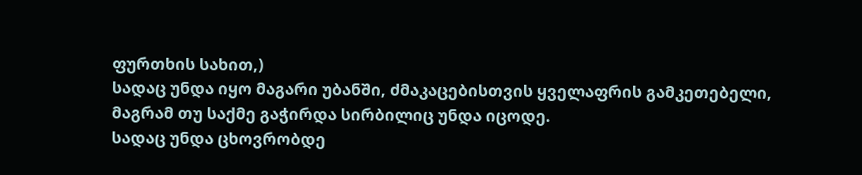ფურთხის სახით,)
სადაც უნდა იყო მაგარი უბანში, ძმაკაცებისთვის ყველაფრის გამკეთებელი, მაგრამ თუ საქმე გაჭირდა სირბილიც უნდა იცოდე.
სადაც უნდა ცხოვრობდე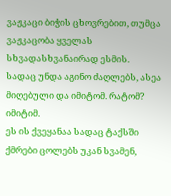ვაჟკაცი ბიჭის ცხოვრებით, თუმცა ვაჟკაცობა ყველას სხვადასხვანაირად ესმის.
სადაც უნდა აგინო ძაღლებს, ასეა მიღებული და იმიტომ. რატომ? იმიტიმ.
ეს ის ქვეყანაა სადაც ტაქსში ქმრები ცოლებს უკან სვამენ,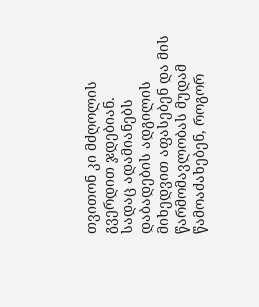თვითონ კი მძღოლის გვერდით ჯდებიან.
სადაც ადამიანებს დაბადების ადგილის მიხედვით აფასებენ და მის წარმომავლობას მუდამ წამოაძახებენ, როგორ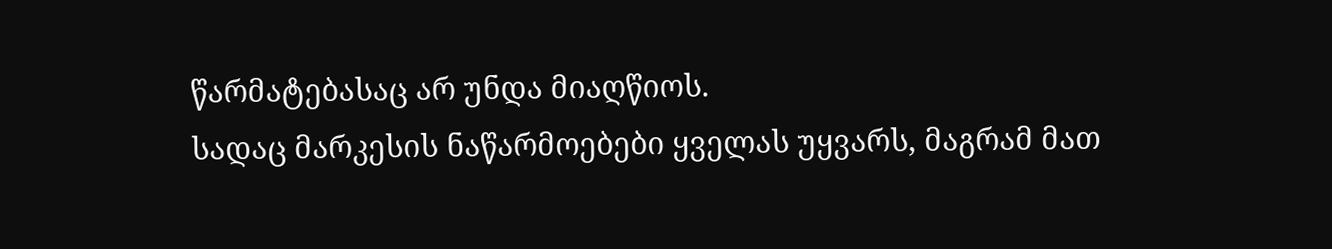წარმატებასაც არ უნდა მიაღწიოს.
სადაც მარკესის ნაწარმოებები ყველას უყვარს, მაგრამ მათ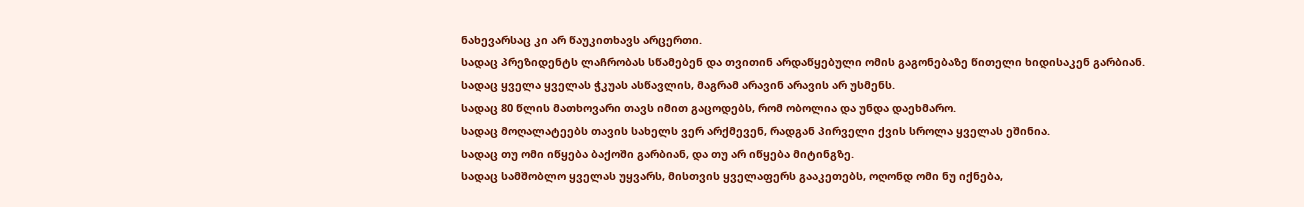ნახევარსაც კი არ წაუკითხავს არცერთი.
სადაც პრეზიდენტს ლაჩრობას სწამებენ და თვითინ არდაწყებული ომის გაგონებაზე წითელი ხიდისაკენ გარბიან.
სადაც ყველა ყველას ჭკუას ასწავლის, მაგრამ არავინ არავის არ უსმენს.
სადაც 80 წლის მათხოვარი თავს იმით გაცოდებს, რომ ობოლია და უნდა დაეხმარო.
სადაც მოღალატეებს თავის სახელს ვერ არქმევენ, რადგან პირველი ქვის სროლა ყველას ეშინია.
სადაც თუ ომი იწყება ბაქოში გარბიან, და თუ არ იწყება მიტინგზე.
სადაც სამშობლო ყველას უყვარს, მისთვის ყველაფერს გააკეთებს, ოღონდ ომი ნუ იქნება,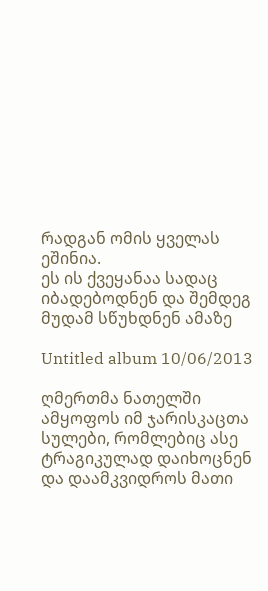რადგან ომის ყველას ეშინია.
ეს ის ქვეყანაა სადაც იბადებოდნენ და შემდეგ მუდამ სწუხდნენ ამაზე

Untitled album 10/06/2013

ღმერთმა ნათელში ამყოფოს იმ ჯარისკაცთა სულები, რომლებიც ასე ტრაგიკულად დაიხოცნენ და დაამკვიდროს მათი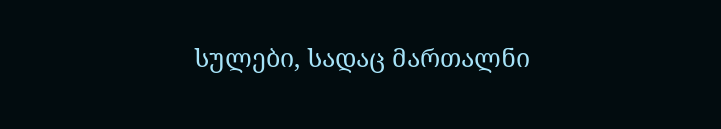სულები, სადაც მართალნი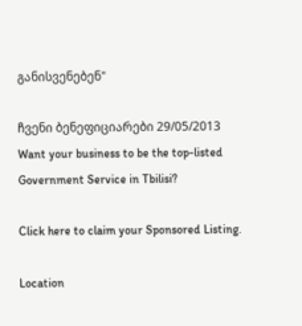განისვენებენ"

ჩვენი ბენეფიციარები 29/05/2013
Want your business to be the top-listed Government Service in Tbilisi?

Click here to claim your Sponsored Listing.

Location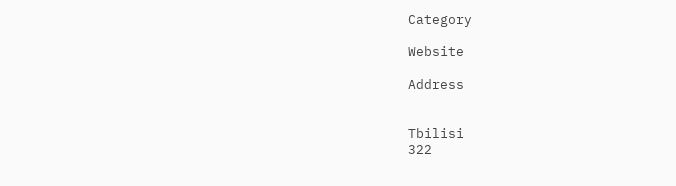Category

Website

Address


Tbilisi
322